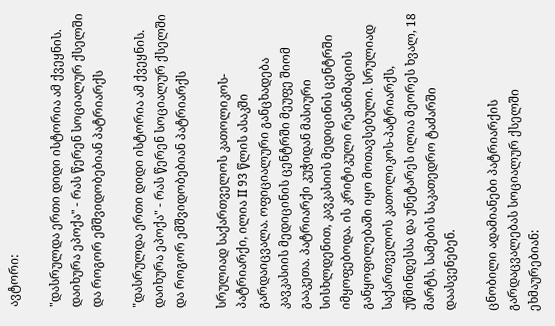ავტორი:

"დასრულდა ერთი დიდი ისტორია ამ ქვეყნის. დაიხურა ეპოქა" - რას წერენ სოციალურ ქსელში და როგორ ემშვიდობებიან პატრიარქს

"დასრულდა ერთი დიდი ისტორია ამ ქვეყნის. დაიხურა ეპოქა" - რას წერენ სოციალურ ქსელში და როგორ ემშვიდობებიან პატრიარქს

სრულიად საქართველოს კათოლიკოს-პატრიარქი, ილია II 93 წლის ასაკში გარდაიცვალა. ოფიციალური განცხადება კავკასიის მედიცინის ცენტრში მეუფე შიომ გააკეთა. პატრიარქი კუჭიდან მასიური სისხლდენით, კავკასიის მედიცინის ცენტრში იმყოფებოდა. ის კრიტიკული რეანიმაციის განყოფილებაში იყო მოთავსებული. სრულიად საქართველოს კათოლიკოს-პატრიარქს, უწმინდესსა და უნეტარეს ილია მეორეს ხვალ, 18 მარტს, სამების საკათედრო ტაძარში დაასვენებენ.

ცნობილი ადამიანები პატრიარქის გარდაცვალებას სოციალურ ქსელში ეხმაურებიან: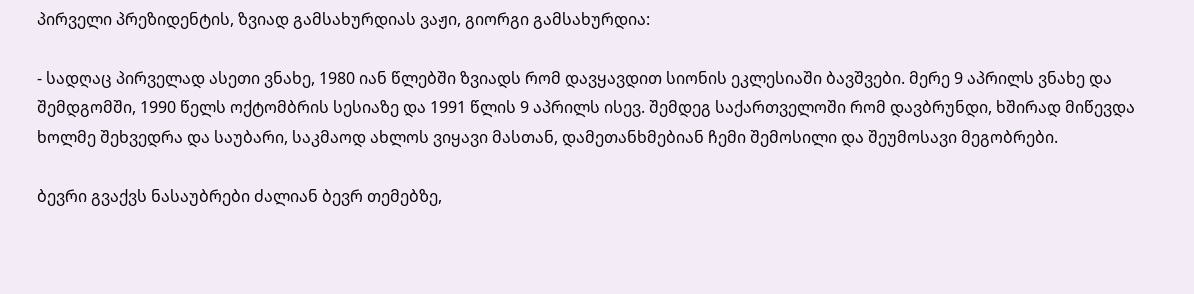პირველი პრეზიდენტის, ზვიად გამსახურდიას ვაჟი, გიორგი გამსახურდია:

- სადღაც პირველად ასეთი ვნახე, 1980 იან წლებში ზვიადს რომ დავყავდით სიონის ეკლესიაში ბავშვები. მერე 9 აპრილს ვნახე და შემდგომში, 1990 წელს ოქტომბრის სესიაზე და 1991 წლის 9 აპრილს ისევ. შემდეგ საქართველოში რომ დავბრუნდი, ხშირად მიწევდა ხოლმე შეხვედრა და საუბარი, საკმაოდ ახლოს ვიყავი მასთან, დამეთანხმებიან ჩემი შემოსილი და შეუმოსავი მეგობრები.

ბევრი გვაქვს ნასაუბრები ძალიან ბევრ თემებზე,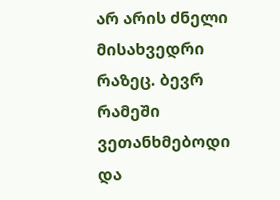არ არის ძნელი მისახვედრი რაზეც. ბევრ რამეში ვეთანხმებოდი და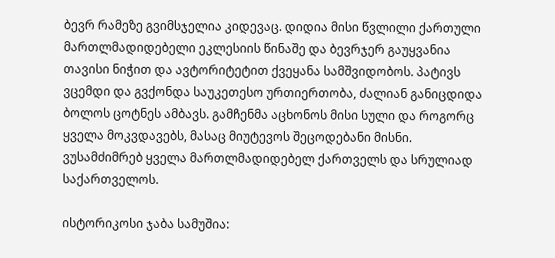ბევრ რამეზე გვიმსჯელია კიდევაც. დიდია მისი წვლილი ქართული მართლმადიდებელი ეკლესიის წინაშე და ბევრჯერ გაუყვანია თავისი ნიჭით და ავტორიტეტით ქვეყანა სამშვიდობოს. პატივს ვცემდი და გვქონდა საუკეთესო ურთიერთობა, ძალიან განიცდიდა ბოლოს ცოტნეს ამბავს. გამჩენმა აცხონოს მისი სული და როგორც ყველა მოკვდავებს, მასაც მიუტევოს შეცოდებანი მისნი. ვუსამძიმრებ ყველა მართლმადიდებელ ქართველს და სრულიად საქართველოს.

ისტორიკოსი ჯაბა სამუშია: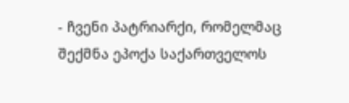- ჩვენი პატრიარქი, რომელმაც შექმნა ეპოქა საქართველოს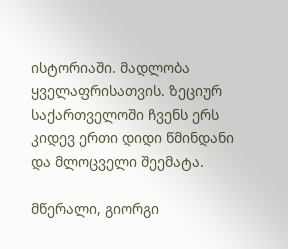ისტორიაში. მადლობა ყველაფრისათვის. ზეციურ საქართველოში ჩვენს ერს კიდევ ერთი დიდი წმინდანი და მლოცველი შეემატა.

მწერალი, გიორგი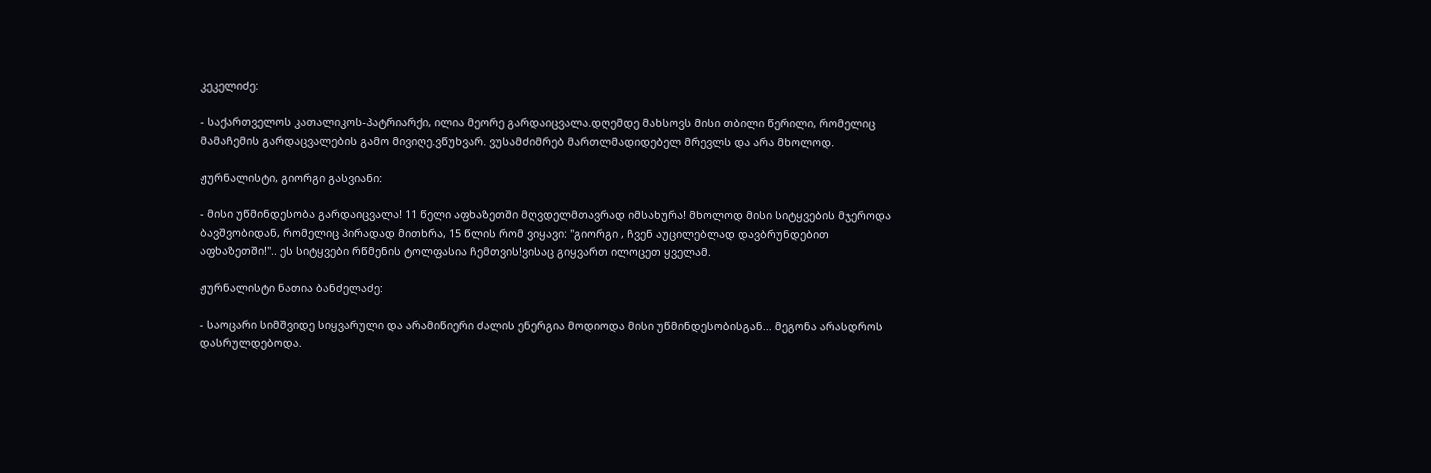კეკელიძე:

- საქართველოს კათალიკოს-პატრიარქი, ილია მეორე გარდაიცვალა.დღემდე მახსოვს მისი თბილი წერილი, რომელიც მამაჩემის გარდაცვალების გამო მივიღე.ვწუხვარ. ვუსამძიმრებ მართლმადიდებელ მრევლს და არა მხოლოდ.

ჟურნალისტი, გიორგი გასვიანი:

- მისი უწმინდესობა გარდაიცვალა! 11 წელი აფხაზეთში მღვდელმთავრად იმსახურა! მხოლოდ მისი სიტყვების მჯეროდა ბავშვობიდან, რომელიც პირადად მითხრა, 15 წლის რომ ვიყავი: "გიორგი , ჩვენ აუცილებლად დავბრუნდებით აფხაზეთში!".. ეს სიტყვები რწმენის ტოლფასია ჩემთვის!ვისაც გიყვართ ილოცეთ ყველამ.

ჟურნალისტი ნათია ბანძელაძე:

- საოცარი სიმშვიდე სიყვარული და არამიწიერი ძალის ენერგია მოდიოდა მისი უწმინდესობისგან... მეგონა არასდროს დასრულდებოდა.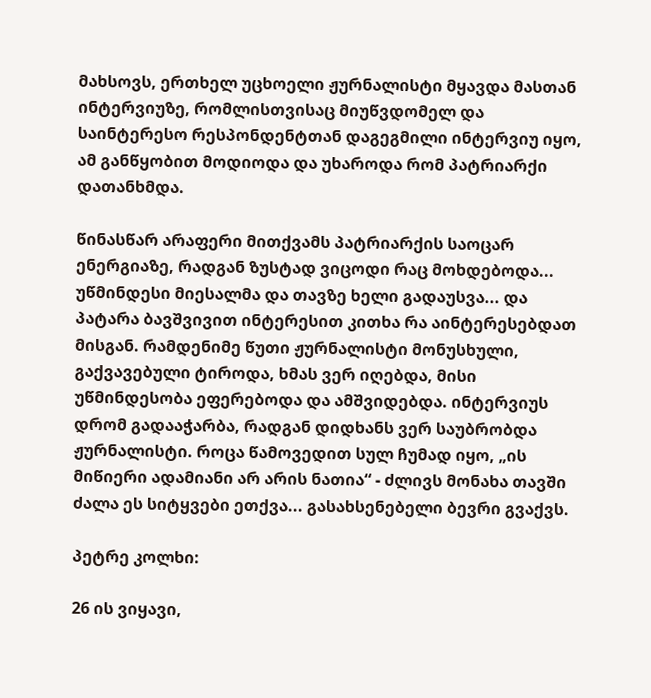მახსოვს, ერთხელ უცხოელი ჟურნალისტი მყავდა მასთან ინტერვიუზე, რომლისთვისაც მიუწვდომელ და საინტერესო რესპონდენტთან დაგეგმილი ინტერვიუ იყო, ამ განწყობით მოდიოდა და უხაროდა რომ პატრიარქი დათანხმდა.

წინასწარ არაფერი მითქვამს პატრიარქის საოცარ ენერგიაზე, რადგან ზუსტად ვიცოდი რაც მოხდებოდა... უწმინდესი მიესალმა და თავზე ხელი გადაუსვა... და პატარა ბავშვივით ინტერესით კითხა რა აინტერესებდათ მისგან. რამდენიმე წუთი ჟურნალისტი მონუსხული, გაქვავებული ტიროდა, ხმას ვერ იღებდა, მისი უწმინდესობა ეფერებოდა და ამშვიდებდა. ინტერვიუს დრომ გადააჭარბა, რადგან დიდხანს ვერ საუბრობდა ჟურნალისტი. როცა წამოვედით სულ ჩუმად იყო, „ის მიწიერი ადამიანი არ არის ნათია“ - ძლივს მონახა თავში ძალა ეს სიტყვები ეთქვა... გასახსენებელი ბევრი გვაქვს.

პეტრე კოლხი:

26 ის ვიყავი,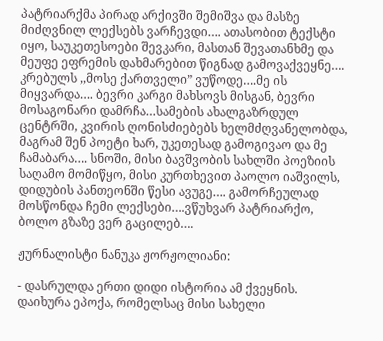პატრიარქმა პირად არქივში შემიშვა და მასზე მიძღვნილ ლექსებს ვარჩევდი…. ათასობით ტექსტი იყო, საუკეთესოები შევკარი, მასთან შევათანხმე და მეუფე ეფრემის დახმარებით წიგნად გამოვაქვეყნე…. კრებულს ,,მოსე ქართველი” ვუწოდე….მე ის მიყვარდა…. ბევრი კარგი მახსოვს მისგან, ბევრი მოსაგონარი დამრჩა…სამების ახალგაზრდულ ცენტრში, კვირის ღონისძიებებს ხელმძღვანელობდა, მაგრამ შენ პოეტი ხარ, უკეთესად გამოგივაო და მე ჩამაბარა…. სნოში, მისი ბავშვობის სახლში პოეზიის საღამო მომიწყო, მისი კურთხევით პაოლო იაშვილს, დიდუბის პანთეონში წესი ავუგე…. გამორჩეულად მოსწონდა ჩემი ლექსები….ვწუხვარ პატრიარქო, ბოლო გზაზე ვერ გაცილებ….

ჟურნალისტი ნანუკა ჟორჟოლიანი:

- დასრულდა ერთი დიდი ისტორია ამ ქვეყნის. დაიხურა ეპოქა, რომელსაც მისი სახელი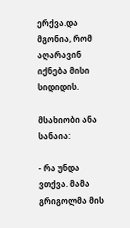ერქვა.და მგონია, რომ აღარავინ იქნება მისი სიდიდის.

მსახიობი ანა სანაია:

- რა უნდა ვთქვა. მამა გრიგოლმა მის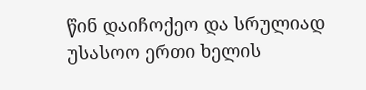წინ დაიჩოქეო და სრულიად უსასოო ერთი ხელის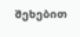შეხებით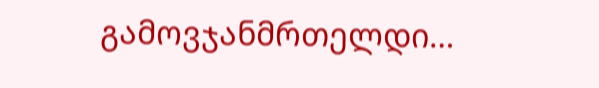გამოვჯანმრთელდი…